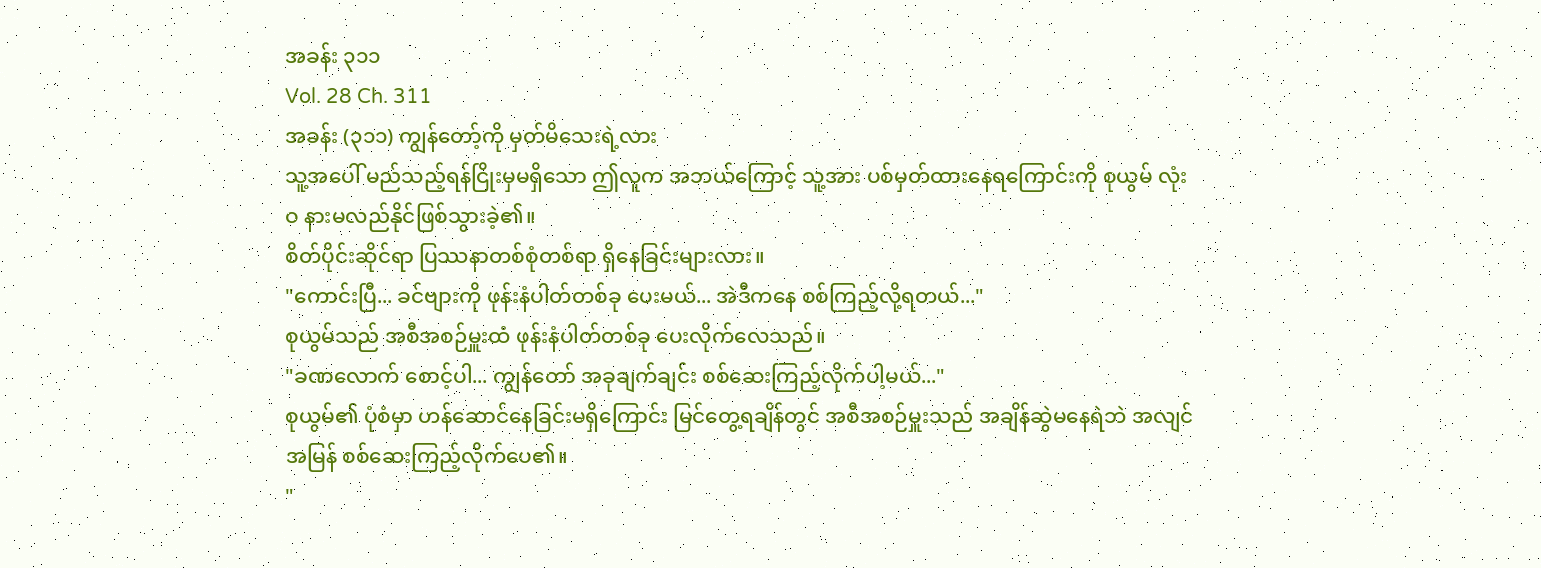အခန်း ၃၁၁
Vol. 28 Ch. 311
အခန်း (၃၁၁) ကျွန်တော့်ကို မှတ်မိသေးရဲ့လား
သူ့အပေါ် မည်သည့်ရန်ငြိုးမှမရှိသော ဤလူက အဘယ်ကြောင့် သူ့အား ပစ်မှတ်ထားနေရကြောင်းကို စုယွမ် လုံးဝ နားမလည်နိုင်ဖြစ်သွားခဲ့၏။
စိတ်ပိုင်းဆိုင်ရာ ပြဿနာတစ်စုံတစ်ရာ ရှိနေခြင်းများလား။
"ကောင်းပြီ... ခင်ဗျားကို ဖုန်းနံပါတ်တစ်ခု ပေးမယ်... အဲဒီကနေ စစ်ကြည့်လို့ရတယ်..."
စုယွမ်သည် အစီအစဉ်မှူးထံ ဖုန်းနံပါတ်တစ်ခု ပေးလိုက်လေသည်။
"ခဏလောက် စောင့်ပါ... ကျွန်တော် အခုချက်ချင်း စစ်ဆေးကြည့်လိုက်ပါ့မယ်..."
စုယွမ်၏ ပုံစံမှာ ဟန်ဆောင်နေခြင်းမရှိကြောင်း မြင်တွေ့ရချိန်တွင် အစီအစဉ်မှူးသည် အချိန်ဆွဲမနေရဲဘဲ အလျင်အမြန် စစ်ဆေးကြည့်လိုက်ပေ၏။
"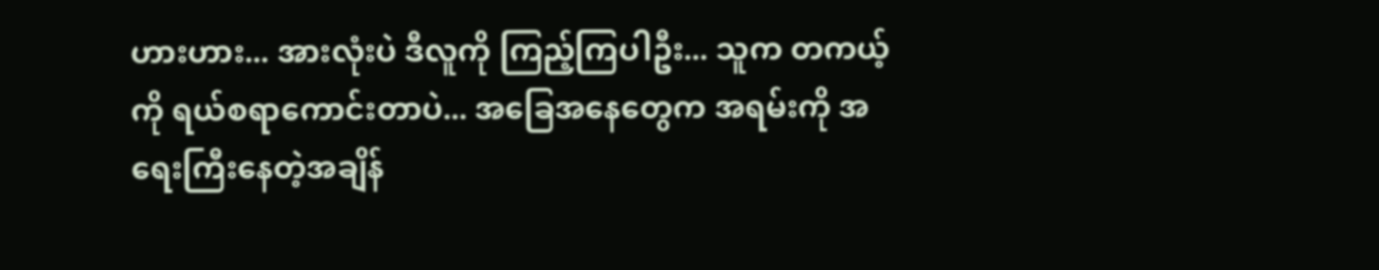ဟားဟား... အားလုံးပဲ ဒီလူကို ကြည့်ကြပါဦး... သူက တကယ့်ကို ရယ်စရာကောင်းတာပဲ... အခြေအနေတွေက အရမ်းကို အရေးကြီးနေတဲ့အချိန်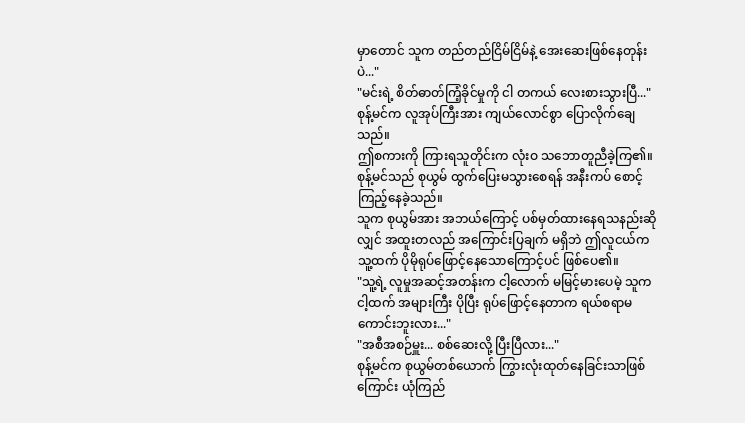မှာတောင် သူက တည်တည်ငြိမ်ငြိမ်နဲ့ အေးဆေးဖြစ်နေတုန်းပဲ..."
"မင်းရဲ့ စိတ်ဓာတ်ကြံ့ခိုင်မှုကို ငါ တကယ် လေးစားသွားပြီ..."
စုန့်မင်က လူအုပ်ကြီးအား ကျယ်လောင်စွာ ပြောလိုက်ချေသည်။
ဤစကားကို ကြားရသူတိုင်းက လုံးဝ သဘောတူညီခဲ့ကြ၏။
စုန့်မင်သည် စုယွမ် ထွက်ပြေးမသွားစေရန် အနီးကပ် စောင့်ကြည့်နေခဲ့သည်။
သူက စုယွမ်အား အဘယ်ကြောင့် ပစ်မှတ်ထားနေရသနည်းဆိုလျှင် အထူးတလည် အကြောင်းပြချက် မရှိဘဲ ဤလူငယ်က သူ့ထက် ပိုမိုရုပ်ဖြောင့်နေသောကြောင့်ပင် ဖြစ်ပေ၏။
"သူ့ရဲ့ လူမှုအဆင့်အတန်းက ငါ့လောက် မမြင့်မားပေမဲ့ သူက ငါ့ထက် အများကြီး ပိုပြီး ရုပ်ဖြောင့်နေတာက ရယ်စရာမကောင်းဘူးလား..."
"အစီအစဉ်မှူး... စစ်ဆေးလို့ ပြီးပြီလား..."
စုန့်မင်က စုယွမ်တစ်ယောက် ကြွားလုံးထုတ်နေခြင်းသာဖြစ်ကြောင်း ယုံကြည်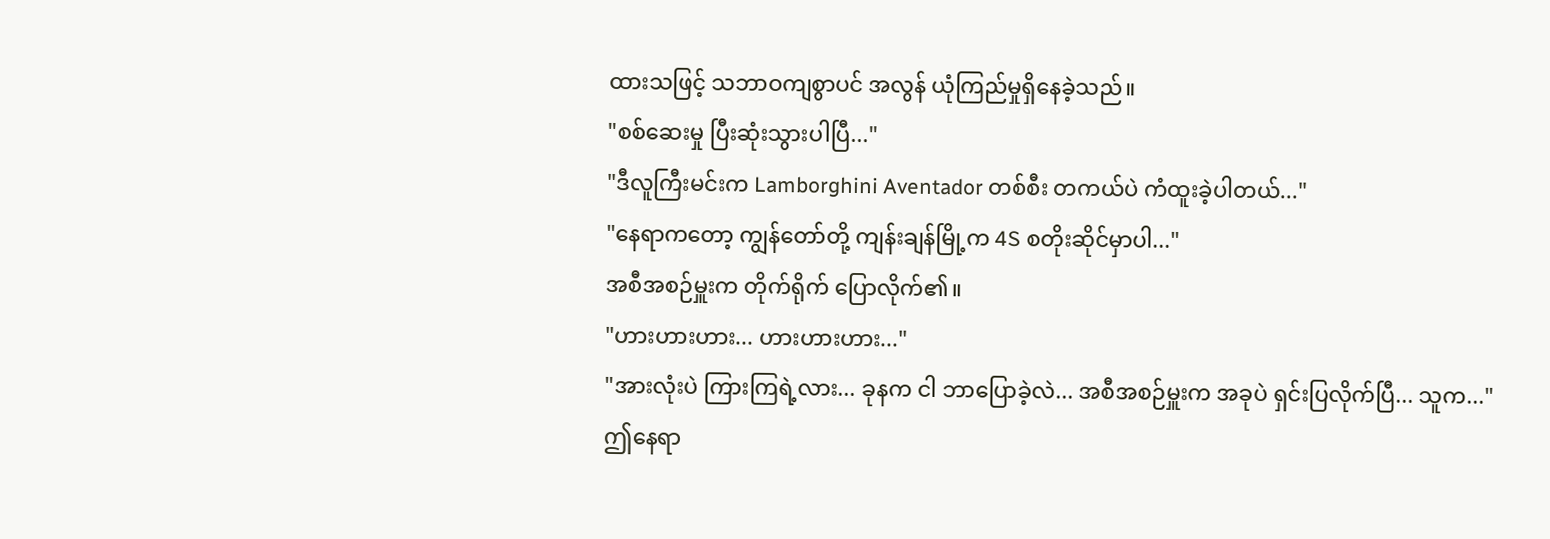ထားသဖြင့် သဘာဝကျစွာပင် အလွန် ယုံကြည်မှုရှိနေခဲ့သည်။
"စစ်ဆေးမှု ပြီးဆုံးသွားပါပြီ..."
"ဒီလူကြီးမင်းက Lamborghini Aventador တစ်စီး တကယ်ပဲ ကံထူးခဲ့ပါတယ်..."
"နေရာကတော့ ကျွန်တော်တို့ ကျန်းချန်မြို့က 4S စတိုးဆိုင်မှာပါ..."
အစီအစဉ်မှူးက တိုက်ရိုက် ပြောလိုက်၏။
"ဟားဟားဟား... ဟားဟားဟား..."
"အားလုံးပဲ ကြားကြရဲ့လား... ခုနက ငါ ဘာပြောခဲ့လဲ... အစီအစဉ်မှူးက အခုပဲ ရှင်းပြလိုက်ပြီ... သူက..."
ဤနေရာ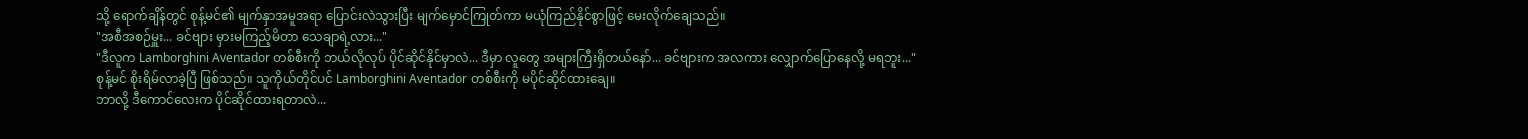သို့ ရောက်ချိန်တွင် စုန့်မင်၏ မျက်နှာအမူအရာ ပြောင်းလဲသွားပြီး မျက်မှောင်ကြုတ်ကာ မယုံကြည်နိုင်စွာဖြင့် မေးလိုက်ချေသည်။
"အစီအစဉ်မှူး... ခင်ဗျား မှားမကြည့်မိတာ သေချာရဲ့လား..."
"ဒီလူက Lamborghini Aventador တစ်စီးကို ဘယ်လိုလုပ် ပိုင်ဆိုင်နိုင်မှာလဲ... ဒီမှာ လူတွေ အများကြီးရှိတယ်နော်... ခင်ဗျားက အလကား လျှောက်ပြောနေလို့ မရဘူး..."
စုန့်မင် စိုးရိမ်လာခဲ့ပြီ ဖြစ်သည်။ သူကိုယ်တိုင်ပင် Lamborghini Aventador တစ်စီးကို မပိုင်ဆိုင်ထားချေ။
ဘာလို့ ဒီကောင်လေးက ပိုင်ဆိုင်ထားရတာလဲ...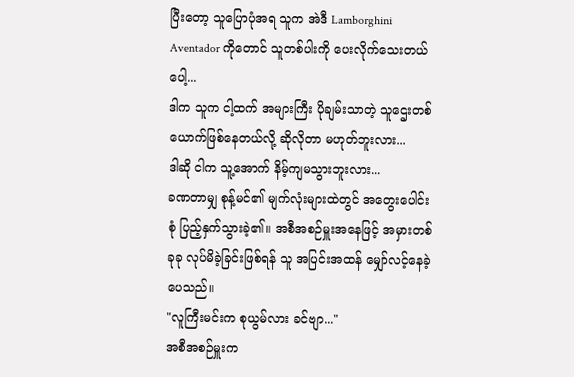ပြီးတော့ သူပြောပုံအရ သူက အဲဒီ Lamborghini Aventador ကိုတောင် သူတစ်ပါးကို ပေးလိုက်သေးတယ်ပေါ့...
ဒါက သူက ငါ့ထက် အများကြီး ပိုချမ်းသာတဲ့ သူဌေးတစ်ယောက်ဖြစ်နေတယ်လို့ ဆိုလိုတာ မဟုတ်ဘူးလား...
ဒါဆို ငါက သူ့အောက် နိမ့်ကျမသွားဘူးလား...
ခဏတာမျှ စုန့်မင်၏ မျက်လုံးများထဲတွင် အတွေးပေါင်းစုံ ပြည့်နှက်သွားခဲ့၏။ အစီအစဉ်မှူးအနေဖြင့် အမှားတစ်ခုခု လုပ်မိခဲ့ခြင်းဖြစ်ရန် သူ အပြင်းအထန် မျှော်လင့်နေခဲ့ပေသည်။
"လူကြီးမင်းက စုယွမ်လား ခင်ဗျာ..."
အစီအစဉ်မှူးက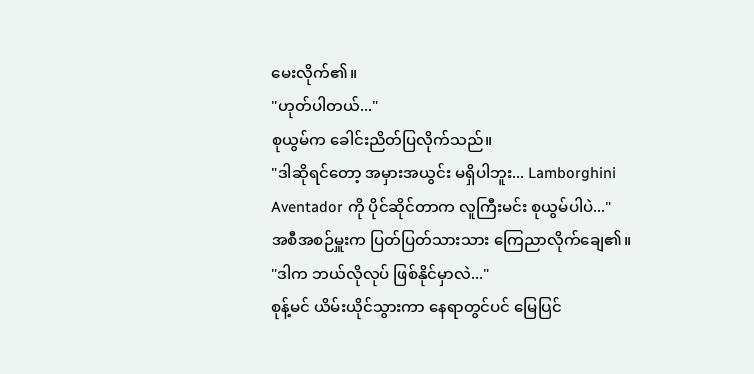မေးလိုက်၏။
"ဟုတ်ပါတယ်..."
စုယွမ်က ခေါင်းညိတ်ပြလိုက်သည်။
"ဒါဆိုရင်တော့ အမှားအယွင်း မရှိပါဘူး... Lamborghini Aventador ကို ပိုင်ဆိုင်တာက လူကြီးမင်း စုယွမ်ပါပဲ..."
အစီအစဉ်မှူးက ပြတ်ပြတ်သားသား ကြေညာလိုက်ချေ၏။
"ဒါက ဘယ်လိုလုပ် ဖြစ်နိုင်မှာလဲ..."
စုန့်မင် ယိမ်းယိုင်သွားကာ နေရာတွင်ပင် မြေပြင်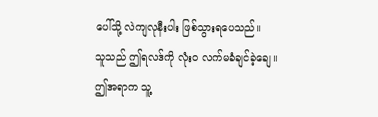ပေါ်သို့ လဲကျလုနီးပါး ဖြစ်သွားရပေသည်။
သူသည် ဤရလဒ်ကို လုံးဝ လက်မခံချင်ခဲ့ချေ။
ဤအရာက သူ့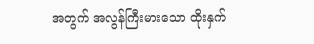အတွက် အလွန်ကြီးမားသော ထိုးနှက်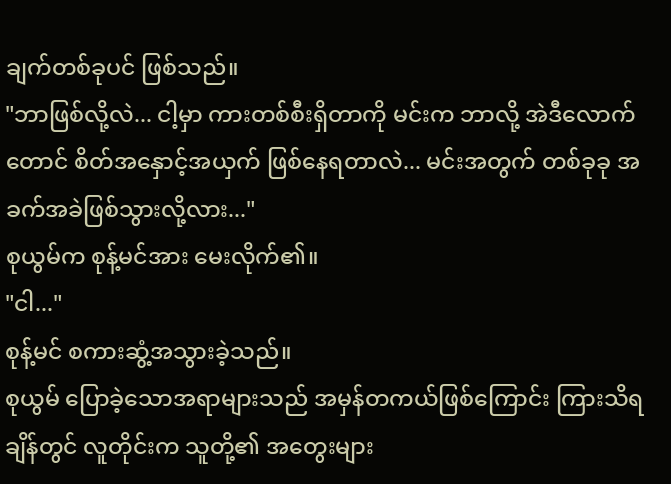ချက်တစ်ခုပင် ဖြစ်သည်။
"ဘာဖြစ်လို့လဲ... ငါ့မှာ ကားတစ်စီးရှိတာကို မင်းက ဘာလို့ အဲဒီလောက်တောင် စိတ်အနှောင့်အယှက် ဖြစ်နေရတာလဲ... မင်းအတွက် တစ်ခုခု အခက်အခဲဖြစ်သွားလို့လား..."
စုယွမ်က စုန့်မင်အား မေးလိုက်၏။
"ငါ..."
စုန့်မင် စကားဆွံ့အသွားခဲ့သည်။
စုယွမ် ပြောခဲ့သောအရာများသည် အမှန်တကယ်ဖြစ်ကြောင်း ကြားသိရချိန်တွင် လူတိုင်းက သူတို့၏ အတွေးများ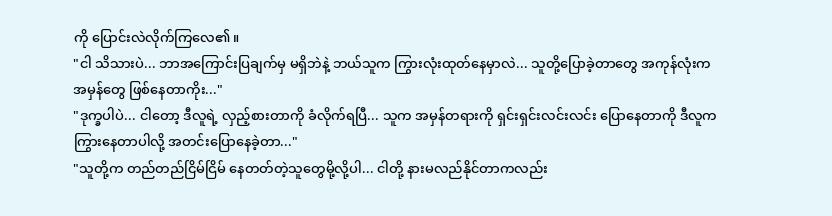ကို ပြောင်းလဲလိုက်ကြလေ၏။
"ငါ သိသားပဲ... ဘာအကြောင်းပြချက်မှ မရှိဘဲနဲ့ ဘယ်သူက ကြွားလုံးထုတ်နေမှာလဲ... သူတို့ပြောခဲ့တာတွေ အကုန်လုံးက အမှန်တွေ ဖြစ်နေတာကိုး..."
"ဒုက္ခပါပဲ... ငါတော့ ဒီလူရဲ့ လှည့်စားတာကို ခံလိုက်ရပြီ... သူက အမှန်တရားကို ရှင်းရှင်းလင်းလင်း ပြောနေတာကို ဒီလူက ကြွားနေတာပါလို့ အတင်းပြောနေခဲ့တာ..."
"သူတို့က တည်တည်ငြိမ်ငြိမ် နေတတ်တဲ့သူတွေမို့လို့ပါ... ငါတို့ နားမလည်နိုင်တာကလည်း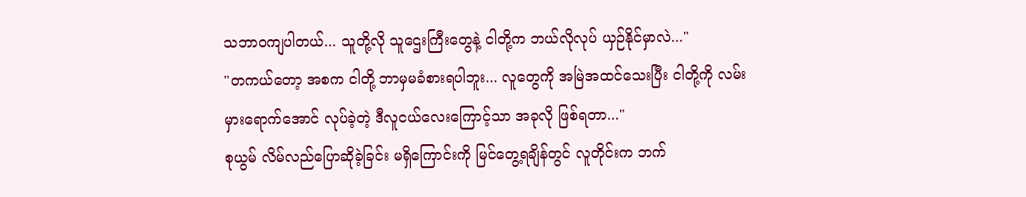သဘာဝကျပါတယ်... သူတို့လို သူဌေးကြီးတွေနဲ့ ငါတို့က ဘယ်လိုလုပ် ယှဉ်နိုင်မှာလဲ..."
"တကယ်တော့ အစက ငါတို့ ဘာမှမခံစားရပါဘူး... လူတွေကို အမြဲအထင်သေးပြီး ငါတို့ကို လမ်းမှားရောက်အောင် လုပ်ခဲ့တဲ့ ဒီလူငယ်လေးကြောင့်သာ အခုလို ဖြစ်ရတာ..."
စုယွမ် လိမ်လည်ပြောဆိုခဲ့ခြင်း မရှိကြောင်းကို မြင်တွေ့ရချိန်တွင် လူတိုင်းက ဘက်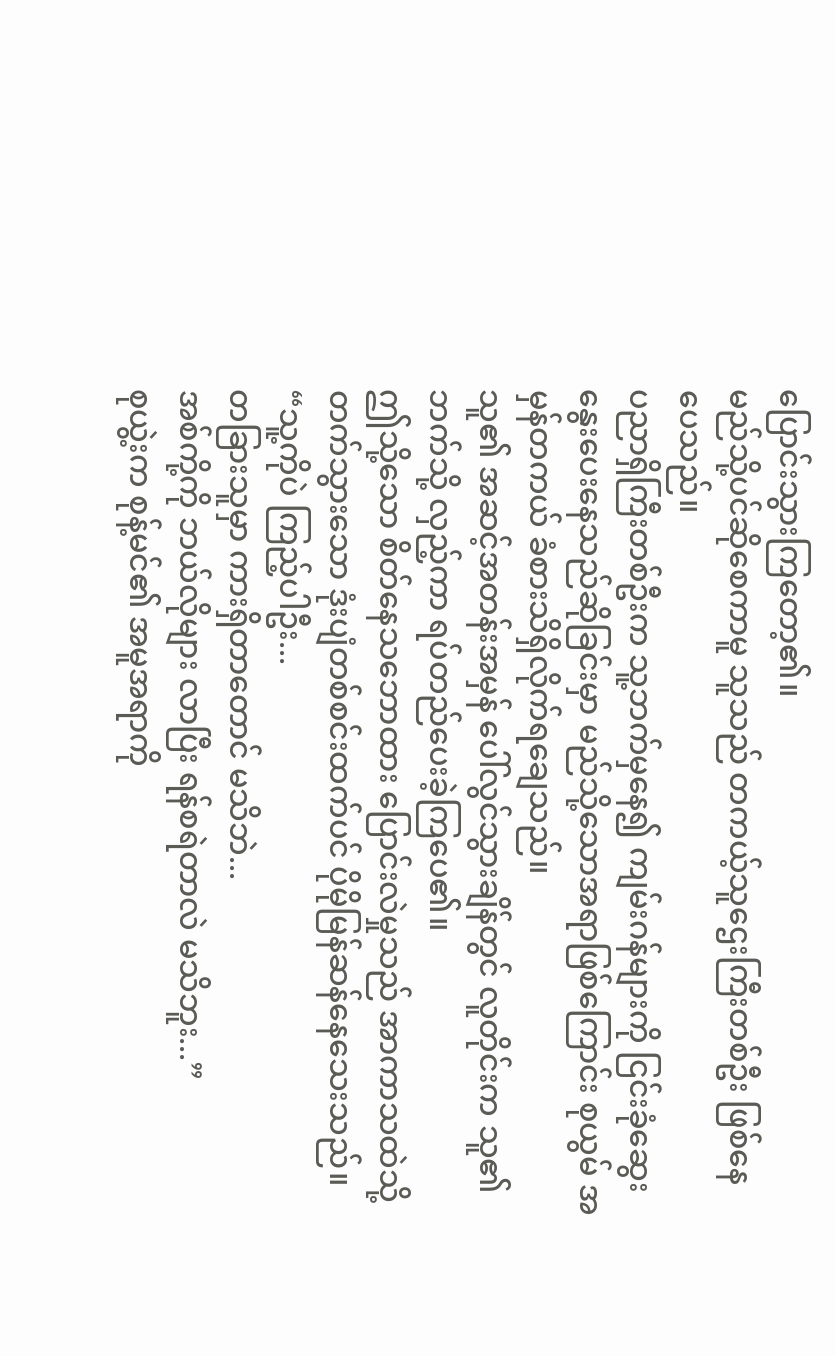ပြောင်းသွားကြတော့၏။
မည်သို့ပင်ဆိုစေကာမူ သူသည် တကယ့်သူဌေးကြီးတစ်ဦး ဖြစ်နေပေသည်။
ပညာရှိကြီးတစ်ဦးက သူ့ဘက်မှနေ၍ ကျမ်းဂန်များကို ငြင်းခုံဆွေးနွေးပေးနေသည်ဆိုခြင်းမှာ မည်သို့သောအရာဖြစ်ကြောင်း စုယွမ် အမှန်တကယ် ခံစားသိရှိလိုက်ရချေသည်။
သူ၏ အဆင့်အတန်းအမှန် ပေါ်လွင်သွားချိန်တွင် လူတိုင်းက သူ၏ဘက်သို့ လှည့်ကာ ရပ်တည်ပေးခဲ့ကြပေ၏။
ဤသို့သော စိတ်နေသဘောထား ပြောင်းလဲမှုသည် အာကာသထဲသို့ တက်သွားသော ဒုံးပျံတစ်စင်းထက်ပင် ပိုမိုမြန်ဆန်နေသေးသည်။
“သူ့ကိုပဲ ကြည့်ပါဦး...
တခြားသူမှာ ကားရှိတာတောင် မသိဘဲ...
အစ်ကို့ကို ဘယ်လိုများ လာပြီး ရန်စရဲတာလဲ မသိဘူး...”
စုယွဲ့းက စုန့်မင်၏ အမူအရာကို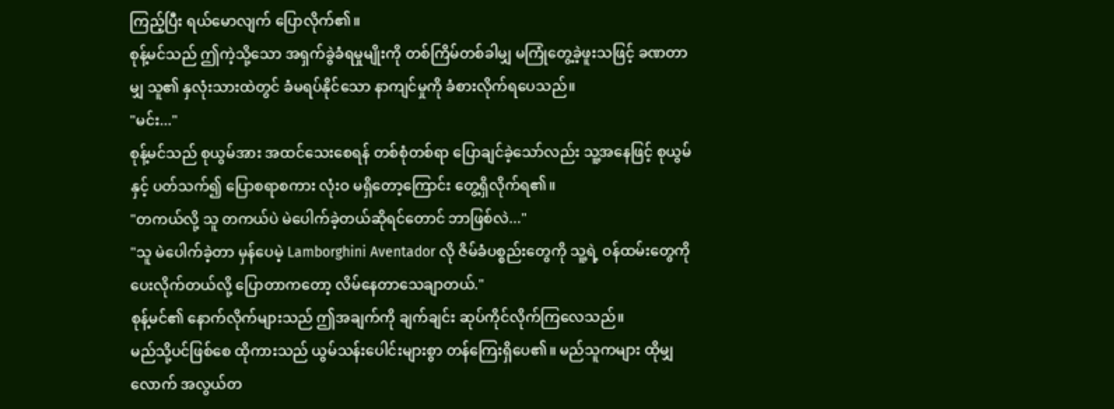ကြည့်ပြီး ရယ်မောလျက် ပြောလိုက်၏။
စုန့်မင်သည် ဤကဲ့သို့သော အရှက်ခွဲခံရမှုမျိုးကို တစ်ကြိမ်တစ်ခါမျှ မကြုံတွေ့ခဲ့ဖူးသဖြင့် ခဏတာမျှ သူ၏ နှလုံးသားထဲတွင် ခံမရပ်နိုင်သော နာကျင်မှုကို ခံစားလိုက်ရပေသည်။
"မင်း..."
စုန့်မင်သည် စုယွမ်အား အထင်သေးစေရန် တစ်စုံတစ်ရာ ပြောချင်ခဲ့သော်လည်း သူ့အနေဖြင့် စုယွမ်နှင့် ပတ်သက်၍ ပြောစရာစကား လုံးဝ မရှိတော့ကြောင်း တွေ့ရှိလိုက်ရ၏။
"တကယ်လို့ သူ တကယ်ပဲ မဲပေါက်ခဲ့တယ်ဆိုရင်တောင် ဘာဖြစ်လဲ..."
"သူ မဲပေါက်ခဲ့တာ မှန်ပေမဲ့ Lamborghini Aventador လို ဇိမ်ခံပစ္စည်းတွေကို သူ့ရဲ့ ဝန်ထမ်းတွေကို ပေးလိုက်တယ်လို့ ပြောတာကတော့ လိမ်နေတာသေချာတယ်."
စုန့်မင်၏ နောက်လိုက်များသည် ဤအချက်ကို ချက်ချင်း ဆုပ်ကိုင်လိုက်ကြလေသည်။
မည်သို့ပင်ဖြစ်စေ ထိုကားသည် ယွမ်သန်းပေါင်းများစွာ တန်ကြေးရှိပေ၏။ မည်သူကများ ထိုမျှလောက် အလွယ်တ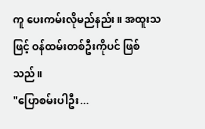ကူ ပေးကမ်းလိုမည်နည်း။ အထူးသဖြင့် ဝန်ထမ်းတစ်ဦးကိုပင် ဖြစ်သည်။
"ပြောစမ်းပါဦး...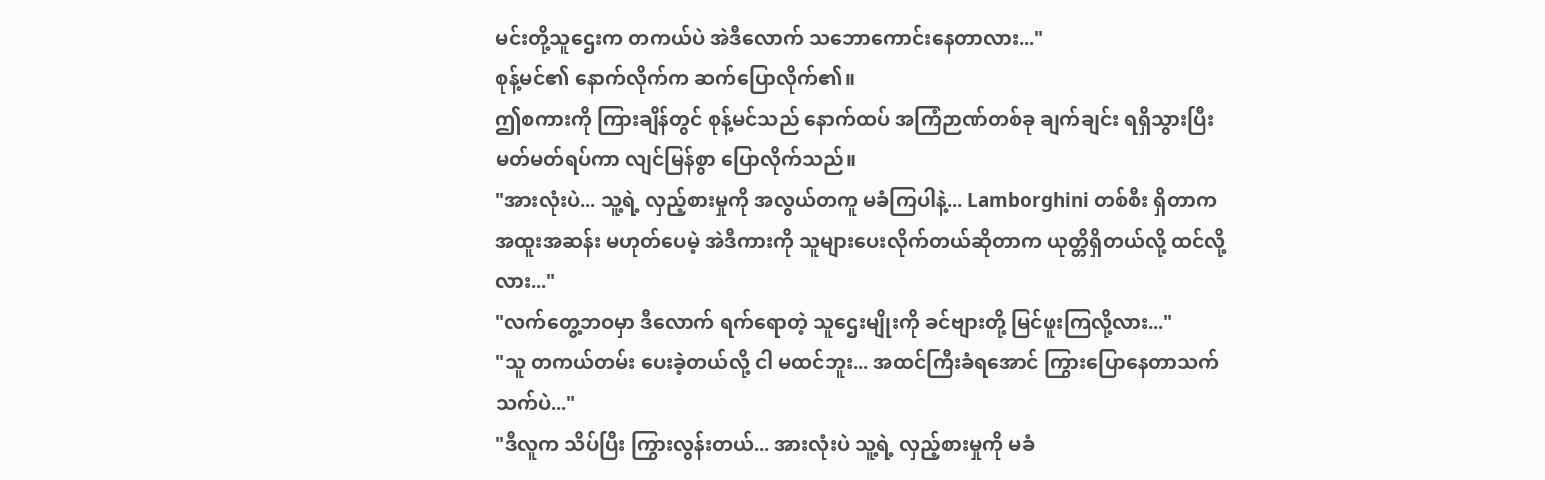မင်းတို့သူဌေးက တကယ်ပဲ အဲဒီလောက် သဘောကောင်းနေတာလား..."
စုန့်မင်၏ နောက်လိုက်က ဆက်ပြောလိုက်၏။
ဤစကားကို ကြားချိန်တွင် စုန့်မင်သည် နောက်ထပ် အကြံဉာဏ်တစ်ခု ချက်ချင်း ရရှိသွားပြီး မတ်မတ်ရပ်ကာ လျင်မြန်စွာ ပြောလိုက်သည်။
"အားလုံးပဲ... သူ့ရဲ့ လှည့်စားမှုကို အလွယ်တကူ မခံကြပါနဲ့... Lamborghini တစ်စီး ရှိတာက အထူးအဆန်း မဟုတ်ပေမဲ့ အဲဒီကားကို သူများပေးလိုက်တယ်ဆိုတာက ယုတ္တိရှိတယ်လို့ ထင်လို့လား..."
"လက်တွေ့ဘဝမှာ ဒီလောက် ရက်ရောတဲ့ သူဌေးမျိုးကို ခင်ဗျားတို့ မြင်ဖူးကြလို့လား..."
"သူ တကယ်တမ်း ပေးခဲ့တယ်လို့ ငါ မထင်ဘူး... အထင်ကြီးခံရအောင် ကြွားပြောနေတာသက်သက်ပဲ..."
"ဒီလူက သိပ်ပြီး ကြွားလွန်းတယ်... အားလုံးပဲ သူ့ရဲ့ လှည့်စားမှုကို မခံ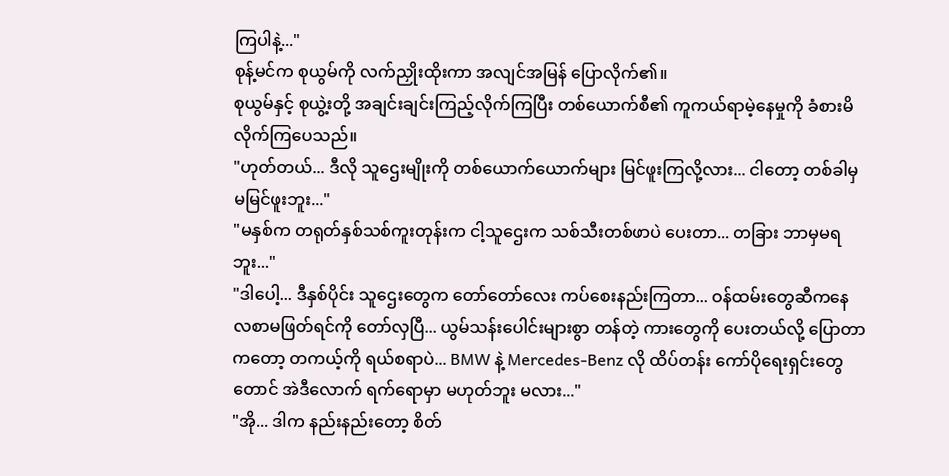ကြပါနဲ့..."
စုန့်မင်က စုယွမ်ကို လက်ညှိုးထိုးကာ အလျင်အမြန် ပြောလိုက်၏။
စုယွမ်နှင့် စုယွဲ့းတို့ အချင်းချင်းကြည့်လိုက်ကြပြီး တစ်ယောက်စီ၏ ကူကယ်ရာမဲ့နေမှုကို ခံစားမိလိုက်ကြပေသည်။
"ဟုတ်တယ်... ဒီလို သူဌေးမျိုးကို တစ်ယောက်ယောက်များ မြင်ဖူးကြလို့လား... ငါတော့ တစ်ခါမှ မမြင်ဖူးဘူး..."
"မနှစ်က တရုတ်နှစ်သစ်ကူးတုန်းက ငါ့သူဌေးက သစ်သီးတစ်ဖာပဲ ပေးတာ... တခြား ဘာမှမရဘူး..."
"ဒါပေါ့... ဒီနှစ်ပိုင်း သူဌေးတွေက တော်တော်လေး ကပ်စေးနည်းကြတာ... ဝန်ထမ်းတွေဆီကနေ လစာမဖြတ်ရင်ကို တော်လှပြီ... ယွမ်သန်းပေါင်းများစွာ တန်တဲ့ ကားတွေကို ပေးတယ်လို့ ပြောတာကတော့ တကယ့်ကို ရယ်စရာပဲ... BMW နဲ့ Mercedes-Benz လို ထိပ်တန်း ကော်ပိုရေးရှင်းတွေတောင် အဲဒီလောက် ရက်ရောမှာ မဟုတ်ဘူး မလား..."
"အို... ဒါက နည်းနည်းတော့ စိတ်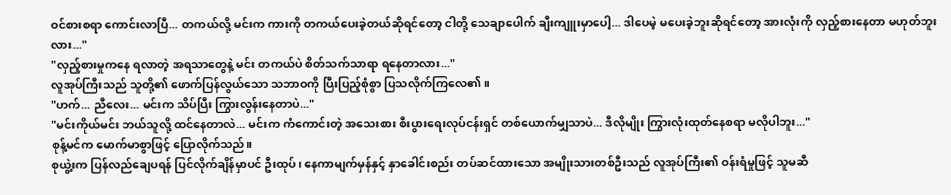ဝင်စားစရာ ကောင်းလာပြီ... တကယ်လို့ မင်းက ကားကို တကယ်ပေးခဲ့တယ်ဆိုရင်တော့ ငါတို့ သေချာပေါက် ချီးကျူးမှာပေါ့... ဒါပေမဲ့ မပေးခဲ့ဘူးဆိုရင်တော့ အားလုံးကို လှည့်စားနေတာ မဟုတ်ဘူးလား..."
"လှည့်စားမှုကနေ ရလာတဲ့ အရသာတွေနဲ့ မင်း တကယ်ပဲ စိတ်သက်သာရာ ရနေတာလား..."
လူအုပ်ကြီးသည် သူတို့၏ ဖောက်ပြန်လွယ်သော သဘာဝကို ပြီးပြည့်စုံစွာ ပြသလိုက်ကြလေ၏။
"ဟက်... ညီလေး... မင်းက သိပ်ပြီး ကြွားလွန်းနေတာပဲ..."
"မင်းကိုယ်မင်း ဘယ်သူလို့ ထင်နေတာလဲ... မင်းက ကံကောင်းတဲ့ အသေးစား စီးပွားရေးလုပ်ငန်းရှင် တစ်ယောက်မျှသာပဲ... ဒီလိုမျိုး ကြွားလုံးထုတ်နေစရာ မလိုပါဘူး..."
စုန့်မင်က မောက်မာစွာဖြင့် ပြောလိုက်သည်။
စုယွဲ့းက ပြန်လည်ချေပရန် ပြင်လိုက်ချိန်မှာပင် ဦးထုပ်၊ နေကာမျက်မှန်နှင့် နှာခေါင်းစည်း တပ်ဆင်ထားသော အမျိုးသားတစ်ဦးသည် လူအုပ်ကြီး၏ ဝန်းရံမှုဖြင့် သူမဆီ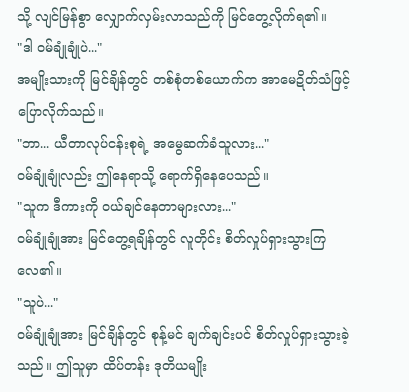သို့ လျင်မြန်စွာ လျှောက်လှမ်းလာသည်ကို မြင်တွေ့လိုက်ရ၏။
"ဒါ ဝမ်ချုံချုံပဲ..."
အမျိုးသားကို မြင်ချိန်တွင် တစ်စုံတစ်ယောက်က အာမေဍိတ်သံဖြင့် ပြောလိုက်သည်။
"ဘာ... ယီတာလုပ်ငန်းစုရဲ့ အမွေဆက်ခံသူလား..."
ဝမ်ချုံချုံလည်း ဤနေရာသို့ ရောက်ရှိနေပေသည်။
"သူက ဒီကားကို ဝယ်ချင်နေတာများလား..."
ဝမ်ချုံချုံအား မြင်တွေ့ရချိန်တွင် လူတိုင်း စိတ်လှုပ်ရှားသွားကြလေ၏။
"သူပဲ..."
ဝမ်ချုံချုံအား မြင်ချိန်တွင် စုန့်မင် ချက်ချင်းပင် စိတ်လှုပ်ရှားသွားခဲ့သည်။ ဤသူမှာ ထိပ်တန်း ဒုတိယမျိုး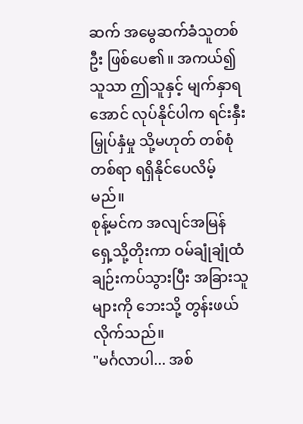ဆက် အမွေဆက်ခံသူတစ်ဦး ဖြစ်ပေ၏။ အကယ်၍ သူသာ ဤသူနှင့် မျက်နှာရအောင် လုပ်နိုင်ပါက ရင်းနှီးမြှုပ်နှံမှု သို့မဟုတ် တစ်စုံတစ်ရာ ရရှိနိုင်ပေလိမ့်မည်။
စုန့်မင်က အလျင်အမြန် ရှေ့သို့တိုးကာ ဝမ်ချုံချုံထံ ချဉ်းကပ်သွားပြီး အခြားသူများကို ဘေးသို့ တွန်းဖယ်လိုက်သည်။
"မင်္ဂလာပါ... အစ်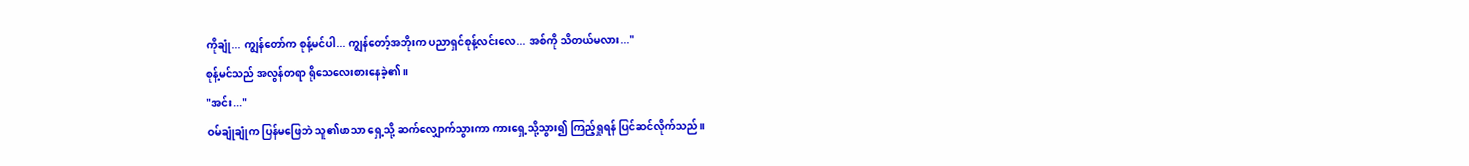ကိုချုံ... ကျွန်တော်က စုန့်မင်ပါ... ကျွန်တော့်အဘိုးက ပညာရှင်စုန့်လင်းလေ... အစ်ကို သိတယ်မလား..."
စုန့်မင်သည် အလွန်တရာ ရိုသေလေးစားနေခဲ့၏။
"အင်း..."
ဝမ်ချုံချုံက ပြန်မဖြေဘဲ သူ၏ဖာသာ ရှေ့သို့ ဆက်လျှောက်သွားကာ ကားရှေ့သို့သွား၍ ကြည့်ရှုရန် ပြင်ဆင်လိုက်သည်။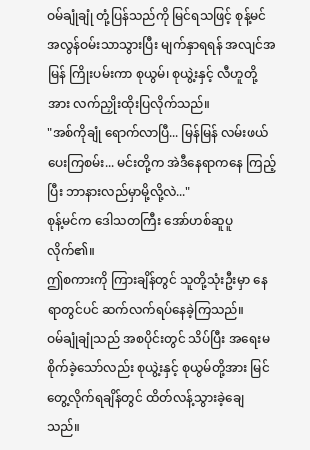ဝမ်ချုံချုံ တုံ့ပြန်သည်ကို မြင်ရသဖြင့် စုန့်မင် အလွန်ဝမ်းသာသွားပြီး မျက်နှာရရန် အလျင်အမြန် ကြိုးပမ်းကာ စုယွမ်၊ စုယွဲ့းနှင့် လီဟူတို့အား လက်ညှိုးထိုးပြလိုက်သည်။
"အစ်ကိုချုံ ရောက်လာပြီ... မြန်မြန် လမ်းဖယ်ပေးကြစမ်း... မင်းတို့က အဲဒီနေရာကနေ ကြည့်ပြီး ဘာနားလည်မှာမို့လို့လဲ..."
စုန့်မင်က ဒေါသတကြီး အော်ဟစ်ဆူပူလိုက်၏။
ဤစကားကို ကြားချိန်တွင် သူတို့သုံးဦးမှာ နေရာတွင်ပင် ဆက်လက်ရပ်နေခဲ့ကြသည်။
ဝမ်ချုံချုံသည် အစပိုင်းတွင် သိပ်ပြီး အရေးမစိုက်ခဲ့သော်လည်း စုယွဲ့းနှင့် စုယွမ်တို့အား မြင်တွေ့လိုက်ရချိန်တွင် ထိတ်လန့်သွားခဲ့ချေသည်။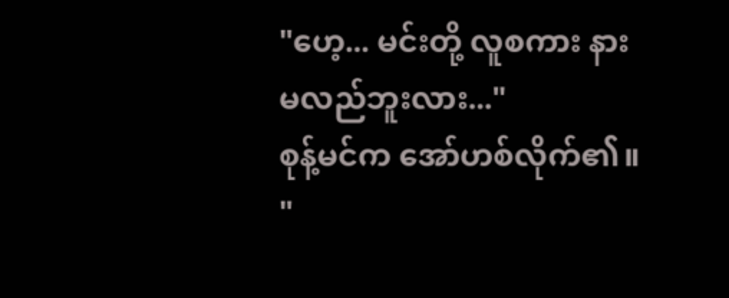"ဟေ့... မင်းတို့ လူစကား နားမလည်ဘူးလား..."
စုန့်မင်က အော်ဟစ်လိုက်၏။
"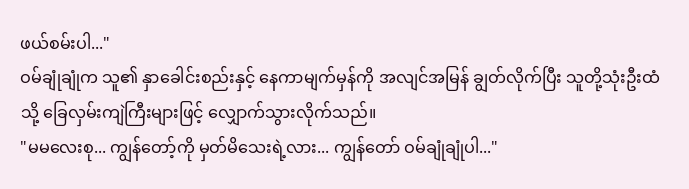ဖယ်စမ်းပါ..."
ဝမ်ချုံချုံက သူ၏ နှာခေါင်းစည်းနှင့် နေကာမျက်မှန်ကို အလျင်အမြန် ချွတ်လိုက်ပြီး သူတို့သုံးဦးထံသို့ ခြေလှမ်းကျဲကြီးများဖြင့် လျှောက်သွားလိုက်သည်။
"မမလေးစု... ကျွန်တော့်ကို မှတ်မိသေးရဲ့လား... ကျွန်တော် ဝမ်ချုံချုံပါ..."